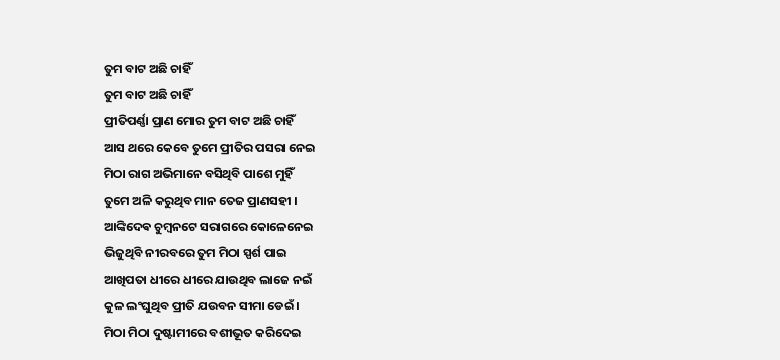ତୁମ ବାଟ ଅଛି ଚାହିଁ
ତୁମ ବାଟ ଅଛି ଚାହିଁ
ପ୍ରୀତିପର୍ଣ୍ଣା ପ୍ରାଣ ମୋର ତୁମ ବାଟ ଅଛି ଚାହିଁ
ଆସ ଥରେ କେବେ ତୁମେ ପ୍ରୀତିର ପସରା ନେଇ
ମିଠା ରାଗ ଅଭିମାନେ ବସିଥିବି ପାଶେ ମୁହିଁ
ତୁମେ ଅଳି କରୁଥିବ ମାନ ତେଜ ପ୍ରାଣସହୀ ।
ଆଙ୍କିଦେଵ ଚୁମ୍ବନଟେ ସରାଗରେ କୋଳେନେଇ
ଭିଜୁଥିବି ନୀରବରେ ତୁମ ମିଠା ସ୍ପର୍ଶ ପାଇ
ଆଖିପତା ଧୀରେ ଧୀରେ ଯାଉଥିବ ଲାଜେ ନଇଁ
କୁଳ ଲଂଘୁଥିବ ପ୍ରୀତି ଯଉବନ ସୀମା ଡେଇଁ ।
ମିଠା ମିଠା ଦୁଷ୍ଟାମୀରେ ବଶୀଭୂତ କରିଦେଇ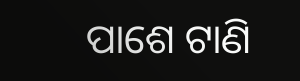ପାଶେ ଟାଣି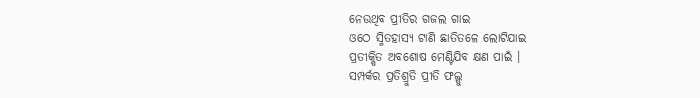ନେଉଥିବ ପ୍ରୀତିର ଗଜଲ ଗାଇ
ଓଠେ ସ୍ମିତହାସ୍ୟ ଟାଣି ଛାତିତଳେ ଲୋଟିଯାଇ
ପ୍ରତୀକ୍ଷିତ ଅବଶୋଷ ମେଣ୍ଟିଯିବ କ୍ଷଣ ପାଇଁ ।
ସମ୍ପର୍କର ପ୍ରତିଶ୍ରୁତି ପ୍ରୀତି ଫଲ୍ଗୁ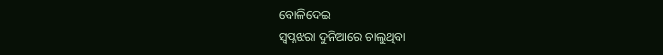ବୋଳିଦେଇ
ସ୍ୱପ୍ନଝରା ଦୁନିଆରେ ଚାଲୁଥିବା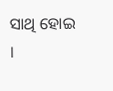ସାଥି ହୋଇ ।